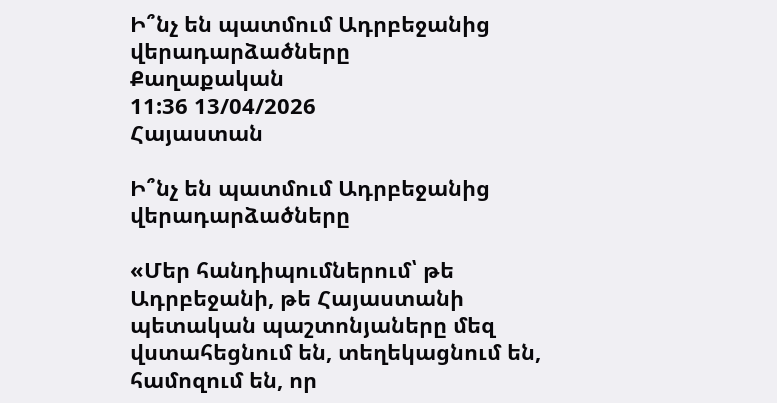Ի՞նչ են պատմում Ադրբեջանից վերադարձածները
Քաղաքական
11:36 13/04/2026
Հայաստան

Ի՞նչ են պատմում Ադրբեջանից վերադարձածները

«Մեր հանդիպումներում՝ թե Ադրբեջանի, թե Հայաստանի պետական պաշտոնյաները մեզ վստահեցնում են, տեղեկացնում են, համոզում են, որ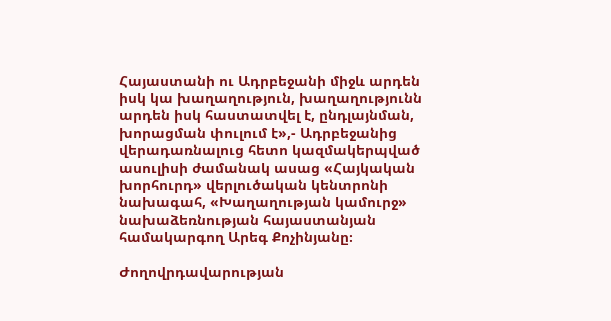Հայաստանի ու Ադրբեջանի միջև արդեն իսկ կա խաղաղություն, խաղաղությունն արդեն իսկ հաստատվել է, ընդլայնման, խորացման փուլում է»,- Ադրբեջանից վերադառնալուց հետո կազմակերպված ասուլիսի ժամանակ ասաց «Հայկական խորհուրդ» վերլուծական կենտրոնի նախագահ, «Խաղաղության կամուրջ» նախաձեռնության հայաստանյան համակարգող Արեգ Քոչինյանը։

Ժողովրդավարության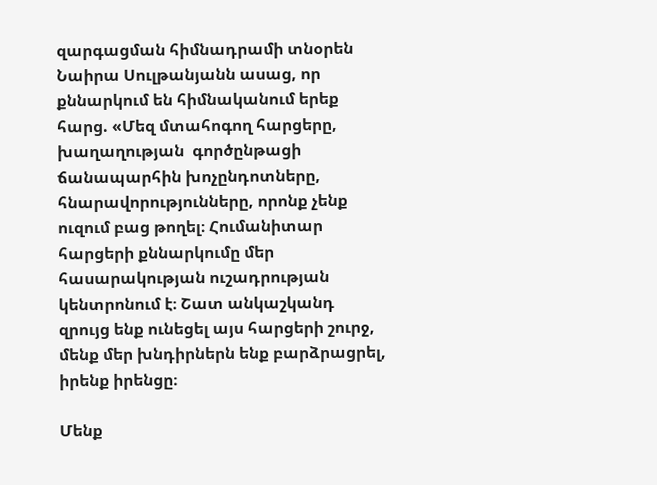զարգացման հիմնադրամի տնօրեն Նաիրա Սուլթանյանն ասաց, որ քննարկում են հիմնականում երեք հարց. «Մեզ մտահոգող հարցերը, խաղաղության  գործընթացի ճանապարհին խոչընդոտները, հնարավորությունները, որոնք չենք ուզում բաց թողել։ Հումանիտար հարցերի քննարկումը մեր հասարակության ուշադրության կենտրոնում է։ Շատ անկաշկանդ զրույց ենք ունեցել այս հարցերի շուրջ, մենք մեր խնդիրներն ենք բարձրացրել, իրենք իրենցը։

Մենք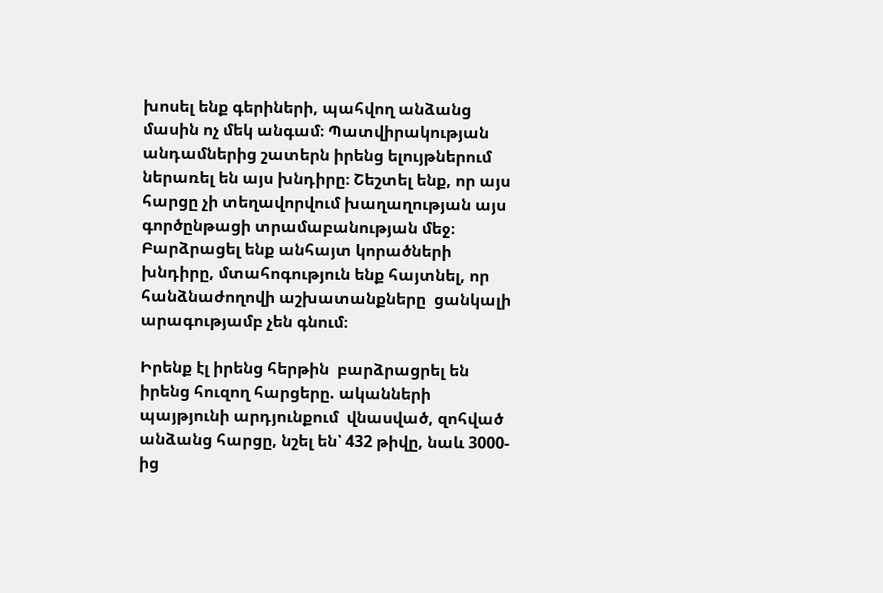խոսել ենք գերիների, պահվող անձանց մասին ոչ մեկ անգամ։ Պատվիրակության անդամներից շատերն իրենց ելույթներում ներառել են այս խնդիրը։ Շեշտել ենք, որ այս հարցը չի տեղավորվում խաղաղության այս գործընթացի տրամաբանության մեջ։ Բարձրացել ենք անհայտ կորածների խնդիրը, մտահոգություն ենք հայտնել, որ հանձնաժողովի աշխատանքները  ցանկալի արագությամբ չեն գնում։

Իրենք էլ իրենց հերթին  բարձրացրել են իրենց հուզող հարցերը. ականների պայթյունի արդյունքում  վնասված, զոհված  անձանց հարցը, նշել են՝ 432 թիվը, նաև 3000-ից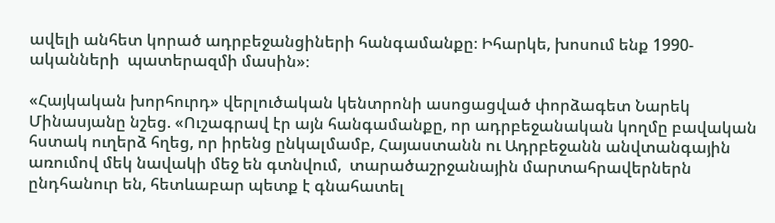ավելի անհետ կորած ադրբեջանցիների հանգամանքը։ Իհարկե, խոսում ենք 1990-ականների  պատերազմի մասին»։

«Հայկական խորհուրդ» վերլուծական կենտրոնի ասոցացված փորձագետ Նարեկ Մինասյանը նշեց. «Ուշագրավ էր այն հանգամանքը, որ ադրբեջանական կողմը բավական հստակ ուղերձ հղեց, որ իրենց ընկալմամբ, Հայաստանն ու Ադրբեջանն անվտանգային առումով մեկ նավակի մեջ են գտնվում,  տարածաշրջանային մարտահրավերներն ընդհանուր են, հետևաբար պետք է գնահատել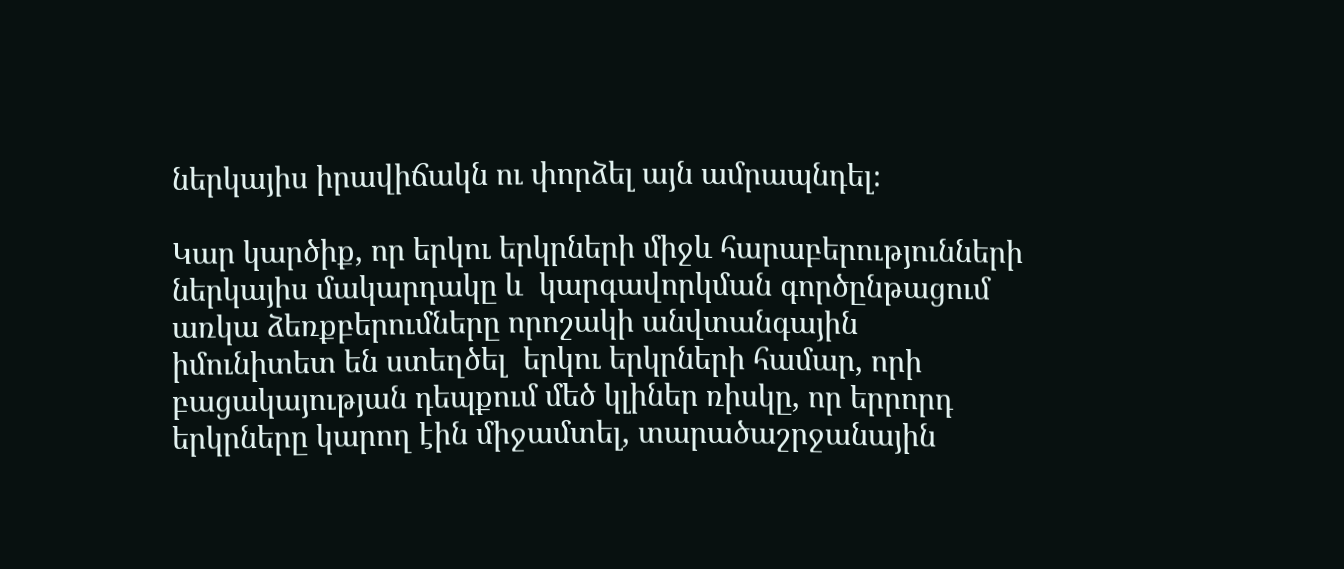ներկայիս իրավիճակն ու փորձել այն ամրապնդել։

Կար կարծիք, որ երկու երկրների միջև հարաբերությունների ներկայիս մակարդակը և  կարգավորկման գործընթացում առկա ձեռքբերումները որոշակի անվտանգային իմունիտետ են ստեղծել  երկու երկրների համար, որի բացակայության դեպքում մեծ կլիներ ռիսկը, որ երրորդ երկրները կարող էին միջամտել, տարածաշրջանային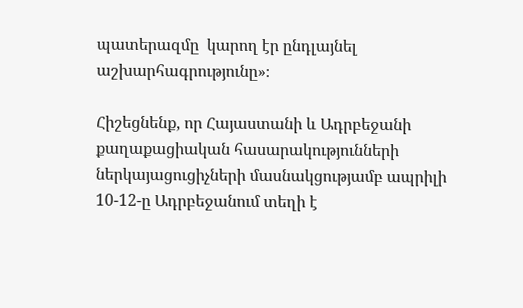պատերազմը  կարող էր ընդլայնել աշխարհագրությունը»։

Հիշեցնենք, որ Հայաստանի և Ադրբեջանի քաղաքացիական հասարակությունների ներկայացուցիչների մասնակցությամբ ապրիլի 10-12-ը Ադրբեջանում տեղի է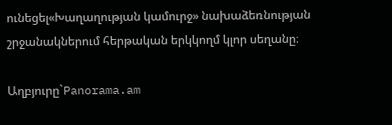ունեցել«Խաղաղության կամուրջ» նախաձեռնության շրջանակներում հերթական երկկողմ կլոր սեղանը։

Աղբյուրը`Panorama.am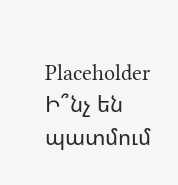Placeholder
Ի՞նչ են պատմում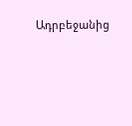Ադրբեջանից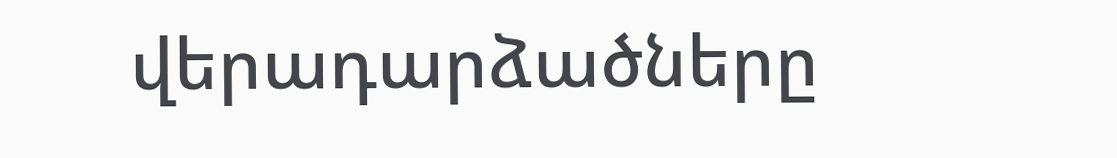վերադարձածները